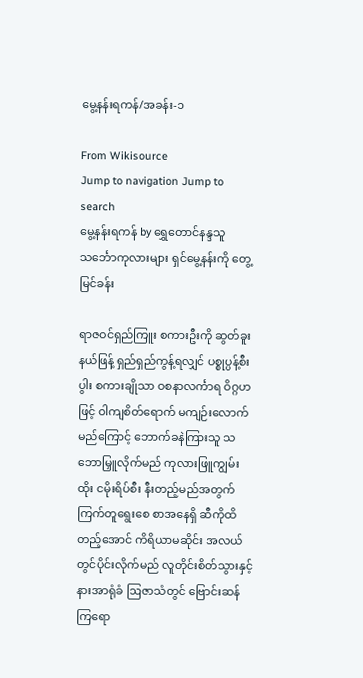မွေ့နန်းရကန်/အခန်း-၁

From Wikisource
Jump to navigation Jump to search
မွေ့နန်းရကန် by ရွှေတောင်နန္ဒသူ
သင်္ဘောကုလားများ ရှင်မွေ့နန်းကို တွေ့မြင်ခန်း

ရာဇဝင်ရှည်ကြူး စကားဦးကို ဆွတ်ခူးနယ်ဖြန့် ရှည်ရှည်ကွန့်ရလျှင် ပစ္စုပ္ပန့်စီးပွါး စကားချိုသာ ဝစနာလင်္ကာရ ဝိဂ္ဂဟဖြင့် ဝါကျစိတ်ရောက် မကျဉ်းလောက်မည်ကြောင့် ဘောက်ခနဲကြားသူ သဘောမြှူလိုက်မည် ကုလားဖြူကျွမ်းထိုး ငမိုးရိပ်စီး နီးတည့်မည်အတွက် ကြက်တူရွေးစေ စာအနေရှိ ဆီကိုထိတည့်အောင် ကိရိယာမဆိုင်း အလယ်တွင်ပိုင်းလိုက်မည် လူတိုင်းစိတ်သွားနှင့် နားအာရုံခံ ဩဇာသံတွင် ဗြောင်းဆန်ကြရော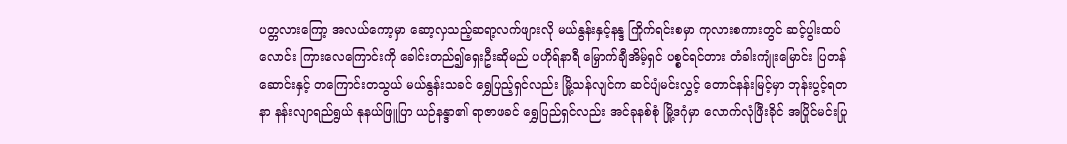ပတ္တလားကြော့ အလယ်ကော့မှာ ဆော့လှသည့်ဆရာ့လက်ဖျားလို မယ်နွန်းနှင့်နန္ဒ ကြိုက်ရင်းစမှာ ကုလားစကားတွင် ဆင့်ပွါးထပ်လောင်း ကြားလေကြောင်းကို ခေါင်းတည်၍ရှေးဦးဆိုမည် ပဟိုရ်နာရီ မြှောက်ချီအိမ့်ရှင် ပစ္စင်ရင်တား တံခါးကျုံးမြောင်း ပြတန်ဆောင်းနှင့် တကြောင်းတသွယ် မယ်နွန်းသခင် ရွှေပြည့်ရှင်လည်း မြို့သန်လျင်က ဆင်ပျံမင်းလွှင့် တောင်နန်းမြင့်မှာ ဘုန်းပွင့်ရတနာ နန်းလျာရည်ရွယ် နုနယ်ဖြူပြာ ယဉ်နန္ဒာ၏ ရာဇာဖခင် ရွှေပြည်ရှင်လည်း အင်ခုနစ်စုံ မြို့ဒဂုံမှာ လောက်လုံဖြီးခိုင် အပြိုင်မင်းပြု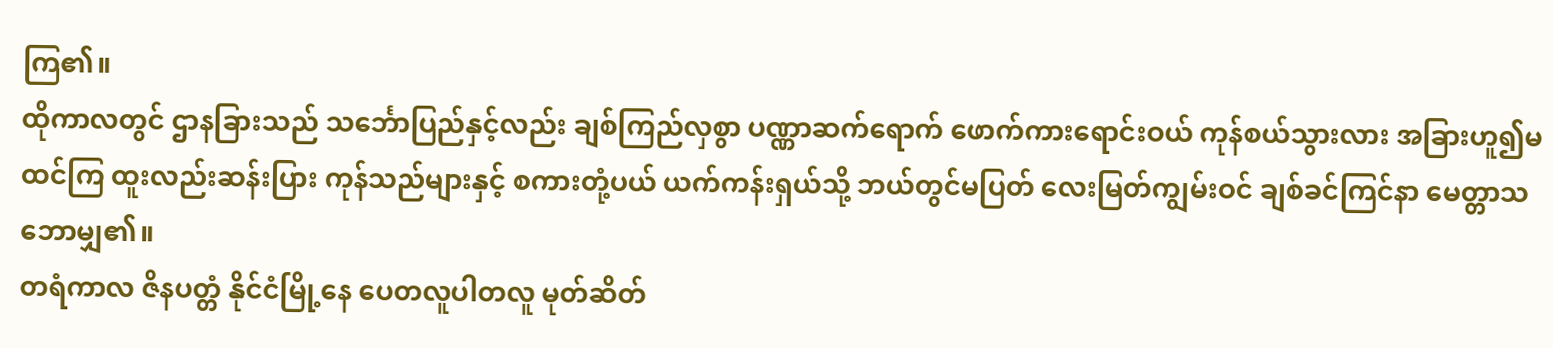ကြ၏။
ထိုကာလတွင် ဌာနခြားသည် သင်္ဘောပြည်နှင့်လည်း ချစ်ကြည်လှစွာ ပဏ္ဏာဆက်ရောက် ဖောက်ကားရောင်းဝယ် ကုန်စယ်သွားလား အခြားဟူ၍မထင်ကြ ထူးလည်းဆန်းပြား ကုန်သည်များနှင့် စကားတုံ့ပယ် ယက်ကန်းရှယ်သို့ ဘယ်တွင်မပြတ် လေးမြတ်ကျွမ်းဝင် ချစ်ခင်ကြင်နာ မေတ္တာသဘောမျှ၏။
တရံကာလ ဇိနပတ္တံ နိုင်ငံမြို့နေ ပေတလူပါတလူ မုတ်ဆိတ်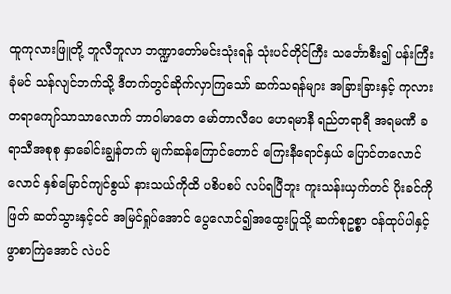ထူကုလားဖြူတို့ ဘူလီဘူလာ ဘဏ္ဍာတော်မင်းသုံးရန် သုံးပင်တိုင်ကြီး သင်္ဘောစီး၍ ပန်းကြီးခုံမင် သန်လျင်ဘက်သို့ ဒီတက်တွင်ဆိုက်လှာကြသော် ဆက်သရန်များ အခြားခြားနှင့် ကုလားတရာကျော်သာသာလောက် ဘာဝါမာတေ မော်တာလီပေ ဟေရမာနီ ရည်တရာရီ အရမဏီ ခရာသီအစုစု နှာခေါင်းချွန်တက် မျက်ဆန်ကြောင်တောင် ကြေးနီရောင်နှယ် ပြောင်တလောင်လောင် နှစ်မြောင်ကျင်စွယ် နားသယ်ကိုထိ ပစိပစပ် လပ်ရပြီဘူး ကူးသန်းယှက်တင် ပိုးခင်ကိုဖြတ် ဆတ်သွားနှင့်ငင် အမြင်ရှုပ်အောင် ပွေလောင်၍အထွေးပြုသို့ ဆက်စုဥစ္စာ ဝန်ထုပ်ပါနှင့် ဖွာစာကြဲအောင် လဲပင်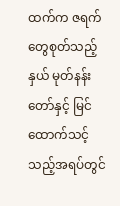ထက်က ဇရက်တွေစုတ်သည့်နှယ် မုတ်နန်းတော်နှင့် မြင်ထောက်သင့်သည့်အရပ်တွင်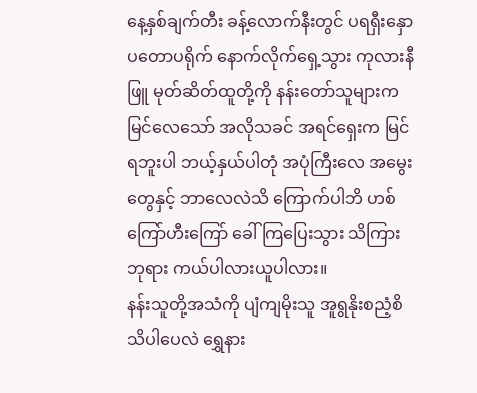နေ့နှစ်ချက်တီး ခန့်လောက်နီးတွင် ပရရှီးနှော ပတောပရိုက် နောက်လိုက်ရှေ့သွား ကုလားနီဖြူ မုတ်ဆိတ်ထူတို့ကို နန်းတော်သူများကမြင်လေသော် အလိုသခင် အရင်ရှေးက မြင်ရဘူးပါ ဘယ့်နှယ်ပါတုံ အပုံကြီးလေ အမွေးတွေနှင့် ဘာလေလဲသိ ကြောက်ပါဘိ ဟစ်ကြော်ဟီးကြော် ခေါ်ကြပြေးသွား သိကြားဘုရား ကယ်ပါလားယူပါလား။
နန်းသူတို့အသံကို ပျံကျမိုးသူ အူရွနိုးစညံ့စိ သိပါပေလဲ ရွှေနား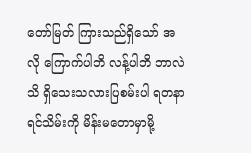တော်မြတ် ကြားသည်ရှိသော် အလို ကြောက်ပါဘိ လန့်ပါဘိ ဘာလဲသိ ရှိသေးသလားပြစမ်းပါ ရတနာရင်သိမ်းကို မိန်းမတောမှာမို့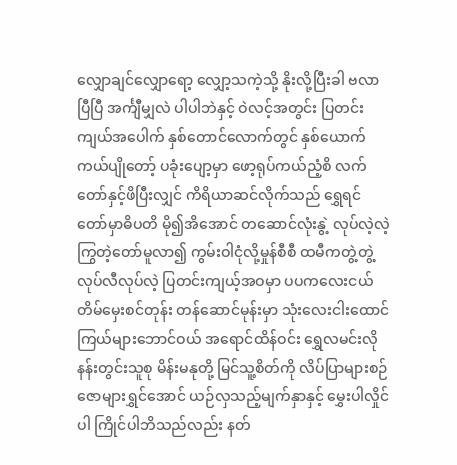လျှောချင်လျှောရော့ လျှော့သကဲ့သို့ နိုးလို့ပြီးခါ ဗလာပြီပြီ အင်္ကျီမျှလဲ ပါပါဘဲနှင့် ဝဲလင့်အတွင်း ပြတင်းကျယ်အပေါက် နှစ်တောင်လောက်တွင် နှစ်ယောက်ကယ်ပျိုတော့် ပခုံးပျော့မှာ ဖော့ရုပ်ကယ်ညံ့စိ လက်တော်နှင့်ဖိပြီးလျှင် ကိရိယာဆင်လိုက်သည် ရွှေရင်တော်မှာဓိပတိ မို၍အိအောင် တဆောင်လုံးနွဲ့ လုပ်လဲ့လဲ့ ကြွတဲ့တော်မူလာ၍ ကွမ်းဝါငုံလို့မှုန်စီစီ ထမီကတွဲ့တွဲ့ လုပ်လီလုပ်လဲ့ ပြတင်းကျယ့်အဝမှာ ပပကလေးငယ် တိမ်မှေးစင်တုန်း တန်ဆောင်မုန်းမှာ သုံးလေးငါးထောင် ကြယ်များဘောင်ဝယ် အရောင်ထိန်ဝင်း ရွှေလမင်းလို နန်းတွင်းသူစု မိန်းမနုတို့ မြင်သူ့စိတ်ကို လိပ်ပြာများစဉ် ဇောများရွှင်အောင် ယဉ်လှသည့်မျက်နှာနှင့် မွှေးပါလှိုင်ပါ ကြိုင်ပါဘိသည်လည်း နတ်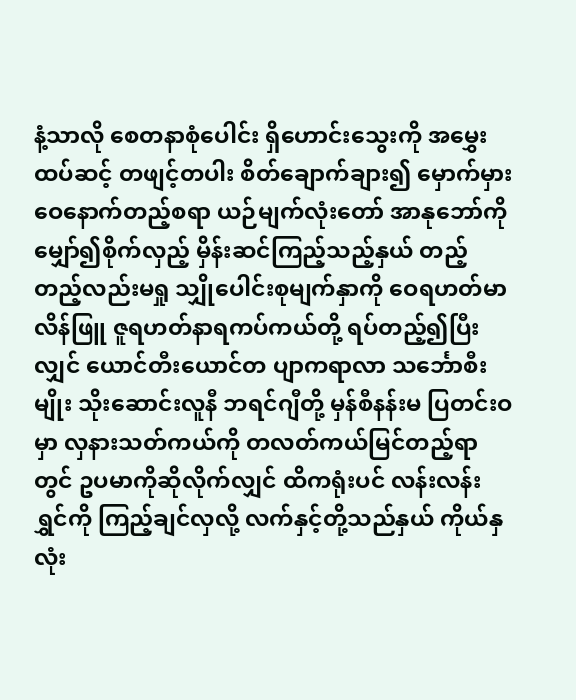နံ့သာလို စေတနာစုံပေါင်း ရှိဟောင်းသွေးကို အမွှေးထပ်ဆင့် တဖျင့်တပါး စိတ်ချောက်ချား၍ မှောက်မှားဝေနောက်တည့်စရာ ယဉ်မျက်လုံးတော် အာနုဘော်ကို မျှော်၍စိုက်လှည့် မှိန်းဆင်ကြည့်သည့်နှယ် တည့်တည့်လည်းမရှု သျှိုပေါင်းစုမျက်နှာကို ဝေရဟတ်မာလိန်ဖြူ ဇူရဟတ်နာရကပ်ကယ်တို့ ရပ်တည့်၍ပြီးလျှင် ယောင်တီးယောင်တ ပျာကရာလာ သင်္ဘောစီးမျိုး သိုးဆောင်းလူနီ ဘရင်ဂျီတို့ မှန်စီနန်းမ ပြတင်းဝမှာ လှနားသတ်ကယ်ကို တလတ်ကယ်မြင်တည့်ရာတွင် ဥပမာကိုဆိုလိုက်လျှင် ထိကရုံးပင် လန်းလန်းရွှင်ကို ကြည့်ချင်လှလို့ လက်နှင့်တို့သည်နှယ် ကိုယ်နှလုံး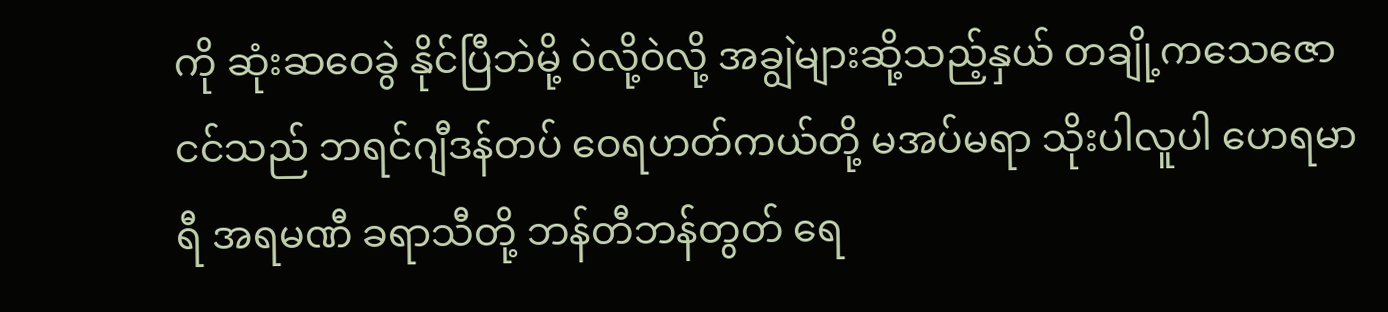ကို ဆုံးဆဝေခွဲ နိုင်ပြီဘဲမို့ ဝဲလို့ဝဲလို့ အချွဲများဆို့သည့်နှယ် တချို့ကသေဇောငင်သည် ဘရင်ဂျီဒန်တပ် ဝေရဟတ်ကယ်တို့ မအပ်မရာ သိုးပါလူပါ ဟေရမာရီ အရမဏီ ခရာသီတို့ ဘန်တီဘန်တွတ် ရေ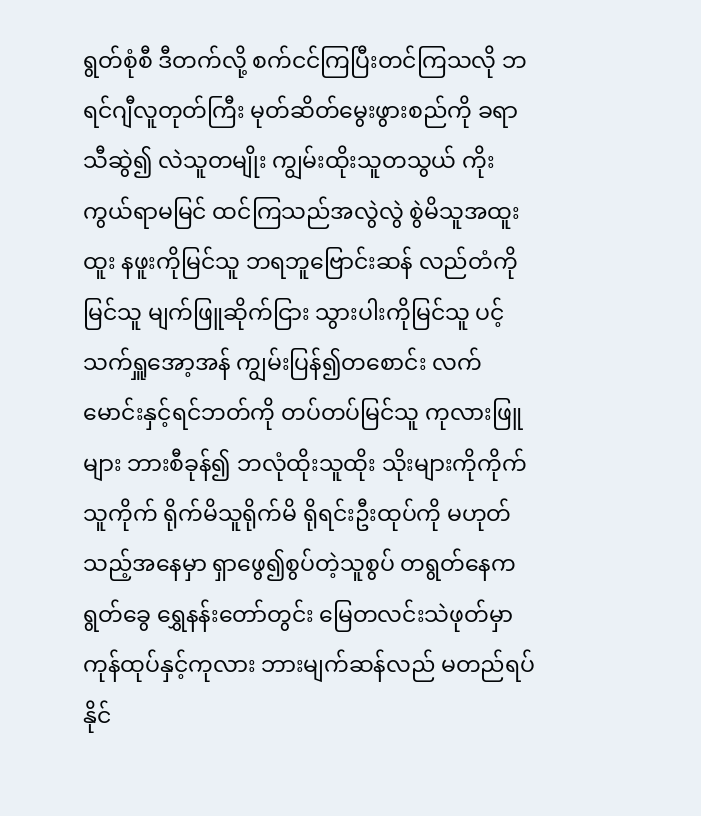ရွတ်စုံစီ ဒီတက်လို့ စက်ငင်ကြပြီးတင်ကြသလို ဘရင်ဂျီလူတုတ်ကြီး မုတ်ဆိတ်မွေးဖွားစည်ကို ခရာသီဆွဲ၍ လဲသူတမျိုး ကျွမ်းထိုးသူတသွယ် ကိုးကွယ်ရာမမြင် ထင်ကြသည်အလွဲလွဲ စွဲမိသူအထူးထူး နဖူးကိုမြင်သူ ဘရဘူဗြောင်းဆန် လည်တံကိုမြင်သူ မျက်ဖြူဆိုက်ငြား သွားပါးကိုမြင်သူ ပင့်သက်ရှူအော့အန် ကျွမ်းပြန်၍တစောင်း လက်မောင်းနှင့်ရင်ဘတ်ကို တပ်တပ်မြင်သူ ကုလားဖြူများ ဘားစီခုန်၍ ဘလုံထိုးသူထိုး သိုးများကိုကိုက်သူကိုက် ရိုက်မိသူရိုက်မိ ရိုရင်းဦးထုပ်ကို မဟုတ်သည့်အနေမှာ ရှာဖွေ၍စွပ်တဲ့သူစွပ် တရွတ်နေကရွတ်ခွေ ရွှေနန်းတော်တွင်း မြေတလင်းသဲဖုတ်မှာ ကုန်ထုပ်နှင့်ကုလား ဘားမျက်ဆန်လည် မတည်ရပ်နိုင်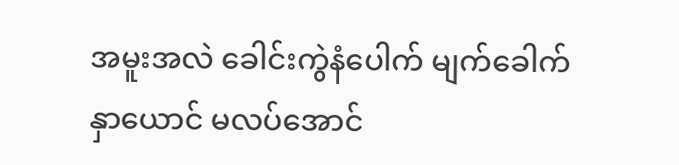အမူးအလဲ ခေါင်းကွဲနံပေါက် မျက်ခေါက်နှာယောင် မလပ်အောင်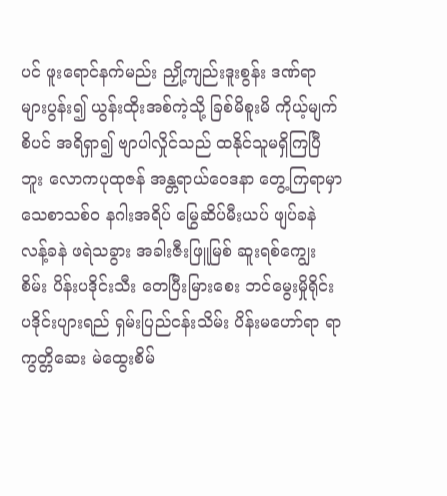ပင် ဖူးရောင်နက်မည်း ညှို့ကျည်းဒူးစွန်း ဒဏ်ရာများပွန်း၍ ယွန်းထိုးအစ်ကဲ့သို့ ခြစ်မိစူးမိ ကိုယ့်မျက်စိပင် အရိရှာ၍ ဗျာပါလှိုင်သည် ထနိုင်သူမရှိကြပြီဘူး လောကပုထုဇန် အန္တရာယ်ဝေဒနာ တွေ့ကြရာမှာ သေစာသစ်ဝ နဂါးအရိပ် မြွေဆိပ်မီးယပ် ဖျပ်ခနဲလန့်ခနဲ ဖရဲသခွား အခါးဇီးဖြူမြစ် ဆူးရစ်ကျွေးစိမ်း ပိန်းပဒိုင်းသီး တေပြီးမြားစေး ဘင်မွေးမှိုရိုင်း ပဒိုင်းပျားရည် ရှမ်းပြည်ငန်းသိမ်း ပိန်းမဟော်ရာ ရာကွတ္တိဆေး မဲထွေးစိမ်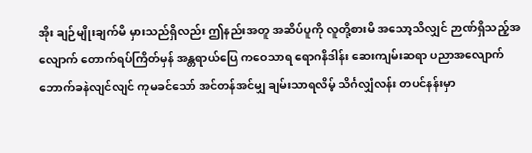အိုး ချဉ်မျိုးချက်မိ မှားသည်ရှိလည်း ဤနည်းအတူ အဆိပ်ပူကို လူတို့စားမိ အသော့သိလျှင် ဉာဏ်ရှိသည့်အလျောက် တောက်ရပ်ကြိတ်မှန် အန္တရာယ်ပြေ ကဝေသာရ ရောဂနိဒါန်း ဆေးကျမ်းဆရာ ပညာအလျောက် ဘောက်ခနဲလျင်လျင် ကုမခင်သော် အင်တန်အင်မျှ ချမ်းသာရလိမ့် သိင်္ဂလျှံလန်း တပင်နန်းမှာ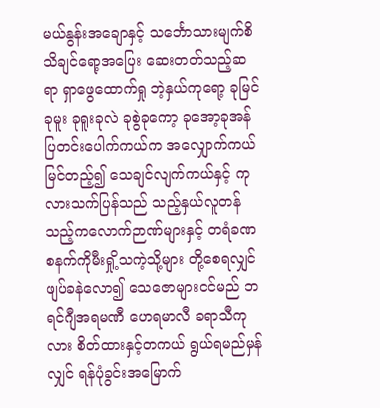မယ်နွန်းအချောနှင့် သင်္ဘောသားမျက်စိ သိချင်ရော့အပြေး ဆေးတတ်သည့်ဆရာ ရှာဖွေထောက်ရှု ဘဲ့နှယ်ကုရော့ ခုမြင်ခုမူး ခုရူးခုလဲ ခုစွဲခုကော့ ခုအော့ခုအန် ပြတင်းပေါက်ကယ်က အလျှောက်ကယ်မြင်တည့်၍ သေချင်လျက်ကယ်နှင့် ကုလားသက်ပြန်သည် သည့်နှယ်လူတန် သည့်ကလောက်ဉာဏ်များနှင့် တရံခဏ စနက်ကိုမီးရှို့သကဲ့သို့များ တို့စေရလျှင် ဖျပ်ခနဲလော၍ သေဇောများငင်မည် ဘရင်ဂျီအရမဏီ ဟေရမာလီ ခရာသီကုလား စိတ်ထားနှင့်တကယ် ရွယ်ရမည်မှန်လျှင် ရန်ပုံခွင်းအမြောက်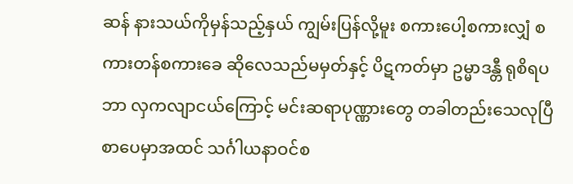ဆန် နားသယ်ကိုမှန်သည့်နှယ် ကျွမ်းပြန်လို့မူး စကားပေါ့စကားလျှံ စကားတန်စကားခေ ဆိုလေသည်မမှတ်နှင့် ပိဋကတ်မှာ ဥမ္မာဒန္တီ ရုစိရပဘာ လှကလျာငယ်ကြောင့် မင်းဆရာပုဏ္ဏားတွေ တခါတည်းသေလုပြီ စာပေမှာအထင် သင်္ဂါယနာဝင်စ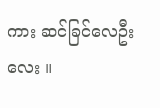ကား ဆင်ခြင်လေဦးလေး ။